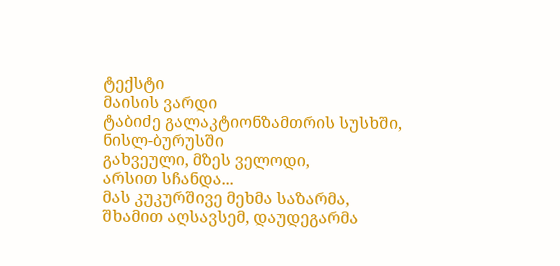ტექსტი
მაისის ვარდი
ტაბიძე გალაკტიონზამთრის სუსხში,
ნისლ-ბურუსში
გახვეული, მზეს ველოდი,
არსით სჩანდა...
მას კუკურშივე მეხმა საზარმა,
შხამით აღსავსემ, დაუდეგარმა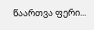წაართვა ფერი...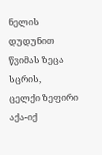ნელის დუდუნით წვიმას ზეცა სცრის,
ცელქი ზეფირი აქა-იქ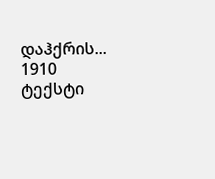დაჰქრის...
1910
ტექსტი